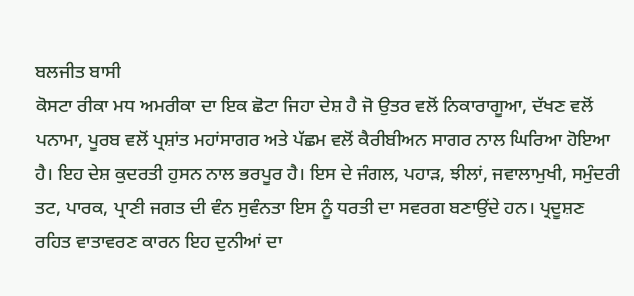ਬਲਜੀਤ ਬਾਸੀ
ਕੋਸਟਾ ਰੀਕਾ ਮਧ ਅਮਰੀਕਾ ਦਾ ਇਕ ਛੋਟਾ ਜਿਹਾ ਦੇਸ਼ ਹੈ ਜੋ ਉਤਰ ਵਲੋਂ ਨਿਕਾਰਾਗੂਆ, ਦੱਖਣ ਵਲੋਂ ਪਨਾਮਾ, ਪੂਰਬ ਵਲੋਂ ਪ੍ਰਸ਼ਾਂਤ ਮਹਾਂਸਾਗਰ ਅਤੇ ਪੱਛਮ ਵਲੋਂ ਕੈਰੀਬੀਅਨ ਸਾਗਰ ਨਾਲ ਘਿਰਿਆ ਹੋਇਆ ਹੈ। ਇਹ ਦੇਸ਼ ਕੁਦਰਤੀ ਹੁਸਨ ਨਾਲ ਭਰਪੂਰ ਹੈ। ਇਸ ਦੇ ਜੰਗਲ, ਪਹਾੜ, ਝੀਲਾਂ, ਜਵਾਲਾਮੁਖੀ, ਸਮੁੰਦਰੀ ਤਟ, ਪਾਰਕ, ਪ੍ਰਾਣੀ ਜਗਤ ਦੀ ਵੰਨ ਸੁਵੰਨਤਾ ਇਸ ਨੂੰ ਧਰਤੀ ਦਾ ਸਵਰਗ ਬਣਾਉਂਦੇ ਹਨ। ਪ੍ਰਦੂਸ਼ਣ ਰਹਿਤ ਵਾਤਾਵਰਣ ਕਾਰਨ ਇਹ ਦੁਨੀਆਂ ਦਾ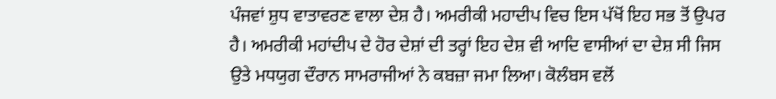ਪੰਜਵਾਂ ਸ਼ੁਧ ਵਾਤਾਵਰਣ ਵਾਲਾ ਦੇਸ਼ ਹੈ। ਅਮਰੀਕੀ ਮਹਾਦੀਪ ਵਿਚ ਇਸ ਪੱਖੋਂ ਇਹ ਸਭ ਤੋਂ ਉਪਰ ਹੈ। ਅਮਰੀਕੀ ਮਹਾਂਦੀਪ ਦੇ ਹੋਰ ਦੇਸ਼ਾਂ ਦੀ ਤਰ੍ਹਾਂ ਇਹ ਦੇਸ਼ ਵੀ ਆਦਿ ਵਾਸੀਆਂ ਦਾ ਦੇਸ਼ ਸੀ ਜਿਸ ਉਤੇ ਮਧਯੁਗ ਦੌਰਾਨ ਸਾਮਰਾਜੀਆਂ ਨੇ ਕਬਜ਼ਾ ਜਮਾ ਲਿਆ। ਕੋਲੰਬਸ ਵਲੋਂ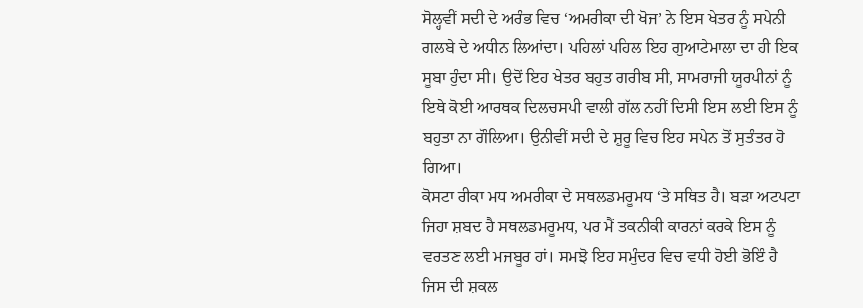ਸੋਲ੍ਹਵੀਂ ਸਦੀ ਦੇ ਅਰੰਭ ਵਿਚ ‘ਅਮਰੀਕਾ ਦੀ ਖੋਜ’ ਨੇ ਇਸ ਖੇਤਰ ਨੂੰ ਸਪੇਨੀ ਗਲਬੇ ਦੇ ਅਧੀਨ ਲਿਆਂਦਾ। ਪਹਿਲਾਂ ਪਹਿਲ ਇਹ ਗੁਆਟੇਮਾਲਾ ਦਾ ਹੀ ਇਕ ਸੂਬਾ ਹੁੰਦਾ ਸੀ। ਉਦੋਂ ਇਹ ਖੇਤਰ ਬਹੁਤ ਗਰੀਬ ਸੀ, ਸਾਮਰਾਜੀ ਯੂਰਪੀਨਾਂ ਨੂੰ ਇਥੇ ਕੋਈ ਆਰਥਕ ਦਿਲਚਸਪੀ ਵਾਲੀ ਗੱਲ ਨਹੀਂ ਦਿਸੀ ਇਸ ਲਈ ਇਸ ਨੂੰ ਬਹੁਤਾ ਨਾ ਗੌਲਿਆ। ਉਨੀਵੀਂ ਸਦੀ ਦੇ ਸ਼ੁਰੂ ਵਿਚ ਇਹ ਸਪੇਨ ਤੋਂ ਸੁਤੰਤਰ ਹੋ ਗਿਆ।
ਕੋਸਟਾ ਰੀਕਾ ਮਧ ਅਮਰੀਕਾ ਦੇ ਸਥਲਡਮਰੂਮਧ ‘ਤੇ ਸਥਿਤ ਹੈ। ਬੜਾ ਅਟਪਟਾ ਜਿਹਾ ਸ਼ਬਦ ਹੈ ਸਥਲਡਮਰੂਮਧ, ਪਰ ਮੈਂ ਤਕਨੀਕੀ ਕਾਰਨਾਂ ਕਰਕੇ ਇਸ ਨੂੰ ਵਰਤਣ ਲਈ ਮਜਬੂਰ ਹਾਂ। ਸਮਝੋ ਇਹ ਸਮੁੰਦਰ ਵਿਚ ਵਧੀ ਹੋਈ ਭੋਇੰ ਹੈ ਜਿਸ ਦੀ ਸ਼ਕਲ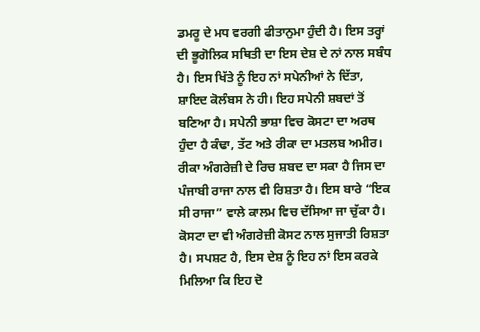ਡਮਰੂ ਦੇ ਮਧ ਵਰਗੀ ਫੀਤਾਨੁਮਾ ਹੁੰਦੀ ਹੈ। ਇਸ ਤਰ੍ਹਾਂ ਦੀ ਭੂਗੋਲਿਕ ਸਥਿਤੀ ਦਾ ਇਸ ਦੇਸ਼ ਦੇ ਨਾਂ ਨਾਲ ਸਬੰਧ ਹੈ। ਇਸ ਖਿੱਤੇ ਨੂੰ ਇਹ ਨਾਂ ਸਪੇਨੀਆਂ ਨੇ ਦਿੱਤਾ, ਸ਼ਾਇਦ ਕੋਲੰਬਸ ਨੇ ਹੀ। ਇਹ ਸਪੇਨੀ ਸ਼ਬਦਾਂ ਤੋਂ ਬਣਿਆ ਹੈ। ਸਪੇਨੀ ਭਾਸ਼ਾ ਵਿਚ ਕੋਸਟਾ ਦਾ ਅਰਥ ਹੁੰਦਾ ਹੈ ਕੰਢਾ, ਤੱਟ ਅਤੇ ਰੀਕਾ ਦਾ ਮਤਲਬ ਅਮੀਰ। ਰੀਕਾ ਅੰਗਰੇਜ਼ੀ ਦੇ ਰਿਚ ਸ਼ਬਦ ਦਾ ਸਕਾ ਹੈ ਜਿਸ ਦਾ ਪੰਜਾਬੀ ਰਾਜਾ ਨਾਲ ਵੀ ਰਿਸ਼ਤਾ ਹੈ। ਇਸ ਬਾਰੇ “ਇਕ ਸੀ ਰਾਜਾ” ਵਾਲੇ ਕਾਲਮ ਵਿਚ ਦੱਸਿਆ ਜਾ ਚੁੱਕਾ ਹੈ। ਕੋਸਟਾ ਦਾ ਵੀ ਅੰਗਰੇਜ਼ੀ ਕੋਸਟ ਨਾਲ ਸੁਜਾਤੀ ਰਿਸ਼ਤਾ ਹੈ। ਸਪਸ਼ਟ ਹੈ, ਇਸ ਦੇਸ਼ ਨੂੰ ਇਹ ਨਾਂ ਇਸ ਕਰਕੇ ਮਿਲਿਆ ਕਿ ਇਹ ਦੋ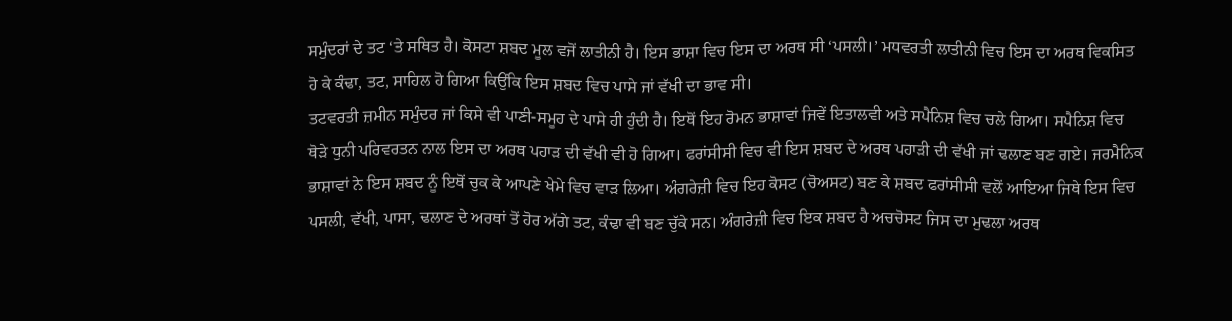ਸਮੁੰਦਰਾਂ ਦੇ ਤਟ ‘ਤੇ ਸਥਿਤ ਹੈ। ਕੋਸਟਾ ਸ਼ਬਦ ਮੂਲ ਵਜੋਂ ਲਾਤੀਨੀ ਹੈ। ਇਸ ਭਾਸ਼ਾ ਵਿਚ ਇਸ ਦਾ ਅਰਥ ਸੀ ‘ਪਸਲੀ।’ ਮਧਵਰਤੀ ਲਾਤੀਨੀ ਵਿਚ ਇਸ ਦਾ ਅਰਥ ਵਿਕਸਿਤ ਹੋ ਕੇ ਕੰਢਾ, ਤਟ, ਸਾਹਿਲ ਹੋ ਗਿਆ ਕਿਉਂਕਿ ਇਸ ਸ਼ਬਦ ਵਿਚ ਪਾਸੇ ਜਾਂ ਵੱਖੀ ਦਾ ਭਾਵ ਸੀ।
ਤਟਵਰਤੀ ਜ਼ਮੀਨ ਸਮੁੰਦਰ ਜਾਂ ਕਿਸੇ ਵੀ ਪਾਣੀ-ਸਮੂਹ ਦੇ ਪਾਸੇ ਹੀ ਹੁੰਦੀ ਹੈ। ਇਥੋਂ ਇਹ ਰੋਮਨ ਭਾਸ਼ਾਵਾਂ ਜਿਵੇਂ ਇਤਾਲਵੀ ਅਤੇ ਸਪੈਨਿਸ਼ ਵਿਚ ਚਲੇ ਗਿਆ। ਸਪੈਨਿਸ਼ ਵਿਚ ਥੋੜੇ ਧੁਨੀ ਪਰਿਵਰਤਨ ਨਾਲ ਇਸ ਦਾ ਅਰਥ ਪਹਾੜ ਦੀ ਵੱਖੀ ਵੀ ਹੋ ਗਿਆ। ਫਰਾਂਸੀਸੀ ਵਿਚ ਵੀ ਇਸ ਸ਼ਬਦ ਦੇ ਅਰਥ ਪਹਾੜੀ ਦੀ ਵੱਖੀ ਜਾਂ ਢਲਾਣ ਬਣ ਗਏ। ਜਰਮੈਨਿਕ ਭਾਸ਼ਾਵਾਂ ਨੇ ਇਸ ਸ਼ਬਦ ਨੂੰ ਇਥੋਂ ਚੁਕ ਕੇ ਆਪਣੇ ਖੇਮੇ ਵਿਚ ਵਾੜ ਲਿਆ। ਅੰਗਰੇਜ਼ੀ ਵਿਚ ਇਹ ਕੋਸਟ (ਚੋਅਸਟ) ਬਣ ਕੇ ਸ਼ਬਦ ਫਰਾਂਸੀਸੀ ਵਲੋਂ ਆਇਆ ਜਿਥੇ ਇਸ ਵਿਚ ਪਸਲੀ, ਵੱਖੀ, ਪਾਸਾ, ਢਲਾਣ ਦੇ ਅਰਥਾਂ ਤੋਂ ਹੋਰ ਅੱਗੇ ਤਟ, ਕੰਢਾ ਵੀ ਬਣ ਚੁੱਕੇ ਸਨ। ਅੰਗਰੇਜ਼ੀ ਵਿਚ ਇਕ ਸ਼ਬਦ ਹੈ ਅਚਚੋਸਟ ਜਿਸ ਦਾ ਮੁਢਲਾ ਅਰਥ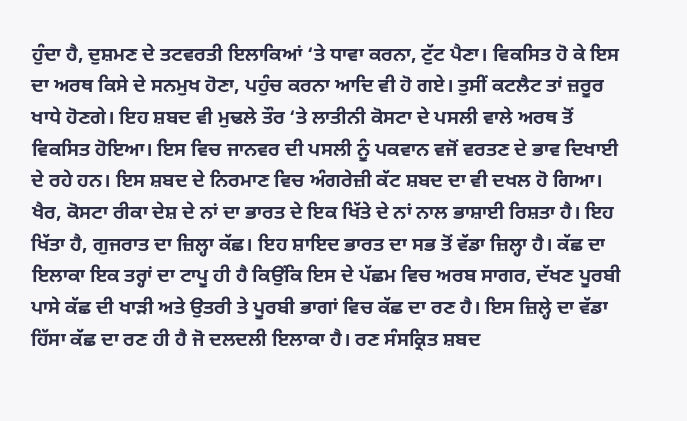ਹੁੰਦਾ ਹੈ, ਦੁਸ਼ਮਣ ਦੇ ਤਟਵਰਤੀ ਇਲਾਕਿਆਂ ‘ਤੇ ਧਾਵਾ ਕਰਨਾ, ਟੁੱਟ ਪੈਣਾ। ਵਿਕਸਿਤ ਹੋ ਕੇ ਇਸ ਦਾ ਅਰਥ ਕਿਸੇ ਦੇ ਸਨਮੁਖ ਹੋਣਾ, ਪਹੁੰਚ ਕਰਨਾ ਆਦਿ ਵੀ ਹੋ ਗਏ। ਤੁਸੀਂ ਕਟਲੈਟ ਤਾਂ ਜ਼ਰੂਰ ਖਾਧੇ ਹੋਣਗੇ। ਇਹ ਸ਼ਬਦ ਵੀ ਮੁਢਲੇ ਤੌਰ ‘ਤੇ ਲਾਤੀਨੀ ਕੋਸਟਾ ਦੇ ਪਸਲੀ ਵਾਲੇ ਅਰਥ ਤੋਂ ਵਿਕਸਿਤ ਹੋਇਆ। ਇਸ ਵਿਚ ਜਾਨਵਰ ਦੀ ਪਸਲੀ ਨੂੰ ਪਕਵਾਨ ਵਜੋਂ ਵਰਤਣ ਦੇ ਭਾਵ ਦਿਖਾਈ ਦੇ ਰਹੇ ਹਨ। ਇਸ ਸ਼ਬਦ ਦੇ ਨਿਰਮਾਣ ਵਿਚ ਅੰਗਰੇਜ਼ੀ ਕੱਟ ਸ਼ਬਦ ਦਾ ਵੀ ਦਖਲ ਹੋ ਗਿਆ।
ਖੈਰ, ਕੋਸਟਾ ਰੀਕਾ ਦੇਸ਼ ਦੇ ਨਾਂ ਦਾ ਭਾਰਤ ਦੇ ਇਕ ਖਿੱਤੇ ਦੇ ਨਾਂ ਨਾਲ ਭਾਸ਼ਾਈ ਰਿਸ਼ਤਾ ਹੈ। ਇਹ ਖਿੱਤਾ ਹੈ, ਗੁਜਰਾਤ ਦਾ ਜ਼ਿਲ੍ਹਾ ਕੱਛ। ਇਹ ਸ਼ਾਇਦ ਭਾਰਤ ਦਾ ਸਭ ਤੋਂ ਵੱਡਾ ਜ਼ਿਲ੍ਹਾ ਹੈ। ਕੱਛ ਦਾ ਇਲਾਕਾ ਇਕ ਤਰ੍ਹਾਂ ਦਾ ਟਾਪੂ ਹੀ ਹੈ ਕਿਉਂਕਿ ਇਸ ਦੇ ਪੱਛਮ ਵਿਚ ਅਰਬ ਸਾਗਰ, ਦੱਖਣ ਪੂਰਬੀ ਪਾਸੇ ਕੱਛ ਦੀ ਖਾੜੀ ਅਤੇ ਉਤਰੀ ਤੇ ਪੂਰਬੀ ਭਾਗਾਂ ਵਿਚ ਕੱਛ ਦਾ ਰਣ ਹੈ। ਇਸ ਜ਼ਿਲ੍ਹੇ ਦਾ ਵੱਡਾ ਹਿੱਸਾ ਕੱਛ ਦਾ ਰਣ ਹੀ ਹੈ ਜੋ ਦਲਦਲੀ ਇਲਾਕਾ ਹੈ। ਰਣ ਸੰਸਕ੍ਰਿਤ ਸ਼ਬਦ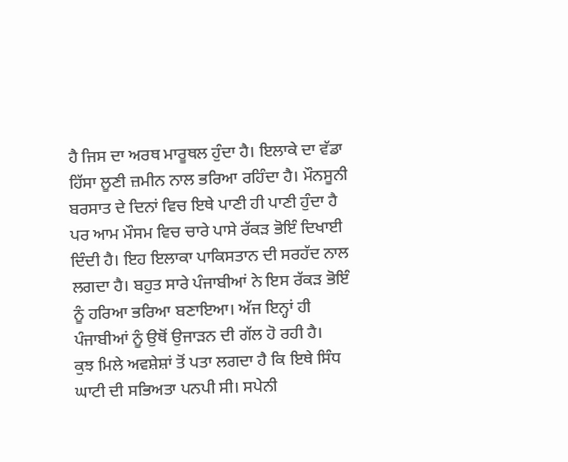ਹੈ ਜਿਸ ਦਾ ਅਰਥ ਮਾਰੂਥਲ ਹੁੰਦਾ ਹੈ। ਇਲਾਕੇ ਦਾ ਵੱਡਾ ਹਿੱਸਾ ਲੂਣੀ ਜ਼ਮੀਨ ਨਾਲ ਭਰਿਆ ਰਹਿੰਦਾ ਹੈ। ਮੌਨਸੂਨੀ ਬਰਸਾਤ ਦੇ ਦਿਨਾਂ ਵਿਚ ਇਥੇ ਪਾਣੀ ਹੀ ਪਾਣੀ ਹੁੰਦਾ ਹੈ ਪਰ ਆਮ ਮੌਸਮ ਵਿਚ ਚਾਰੇ ਪਾਸੇ ਰੱਕੜ ਭੋਇੰ ਦਿਖਾਈ ਦਿੰਦੀ ਹੈ। ਇਹ ਇਲਾਕਾ ਪਾਕਿਸਤਾਨ ਦੀ ਸਰਹੱਦ ਨਾਲ ਲਗਦਾ ਹੈ। ਬਹੁਤ ਸਾਰੇ ਪੰਜਾਬੀਆਂ ਨੇ ਇਸ ਰੱਕੜ ਭੋਇੰ ਨੂੰ ਹਰਿਆ ਭਰਿਆ ਬਣਾਇਆ। ਅੱਜ ਇਨ੍ਹਾਂ ਹੀ ਪੰਜਾਬੀਆਂ ਨੂੰ ਉਥੋਂ ਉਜਾੜਨ ਦੀ ਗੱਲ ਹੋ ਰਹੀ ਹੈ।
ਕੁਝ ਮਿਲੇ ਅਵਸ਼ੇਸ਼ਾਂ ਤੋਂ ਪਤਾ ਲਗਦਾ ਹੈ ਕਿ ਇਥੇ ਸਿੰਧ ਘਾਟੀ ਦੀ ਸਭਿਅਤਾ ਪਨਪੀ ਸੀ। ਸਪੇਨੀ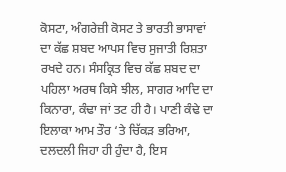ਕੋਸਟਾ, ਅੰਗਰੇਜ਼ੀ ਕੋਸਟ ਤੇ ਭਾਰਤੀ ਭਾਸਾਵਾਂ ਦਾ ਕੱਛ ਸ਼ਬਦ ਆਪਸ ਵਿਚ ਸੁਜਾਤੀ ਰਿਸ਼ਤਾ ਰਖਦੇ ਹਨ। ਸੰਸਕ੍ਰਿਤ ਵਿਚ ਕੱਛ ਸ਼ਬਦ ਦਾ ਪਹਿਲਾ ਅਰਥ ਕਿਸੇ ਝੀਲ, ਸਾਗਰ ਆਦਿ ਦਾ ਕਿਨਾਰਾ, ਕੰਢਾ ਜਾਂ ਤਟ ਹੀ ਹੈ। ਪਾਣੀ ਕੰਢੇ ਦਾ ਇਲਾਕਾ ਆਮ ਤੌਰ ‘ਤੇ ਚਿੱਕੜ ਭਰਿਆ, ਦਲਦਲੀ ਜਿਹਾ ਹੀ ਹੁੰਦਾ ਹੈ, ਇਸ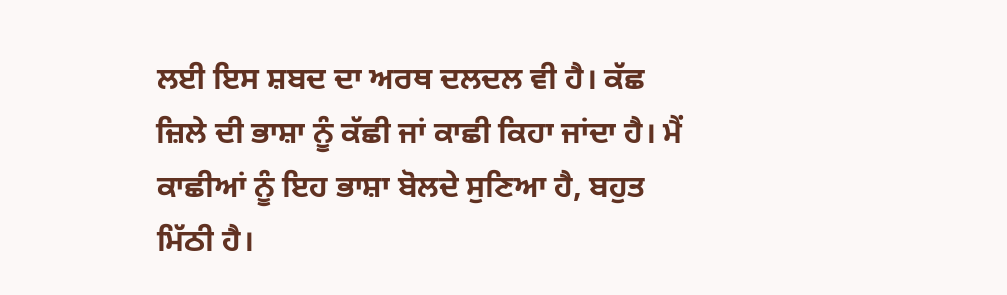ਲਈ ਇਸ ਸ਼ਬਦ ਦਾ ਅਰਥ ਦਲਦਲ ਵੀ ਹੈ। ਕੱਛ ਜ਼ਿਲੇ ਦੀ ਭਾਸ਼ਾ ਨੂੰ ਕੱਛੀ ਜਾਂ ਕਾਛੀ ਕਿਹਾ ਜਾਂਦਾ ਹੈ। ਮੈਂ ਕਾਛੀਆਂ ਨੂੰ ਇਹ ਭਾਸ਼ਾ ਬੋਲਦੇ ਸੁਣਿਆ ਹੈ, ਬਹੁਤ ਮਿੱਠੀ ਹੈ।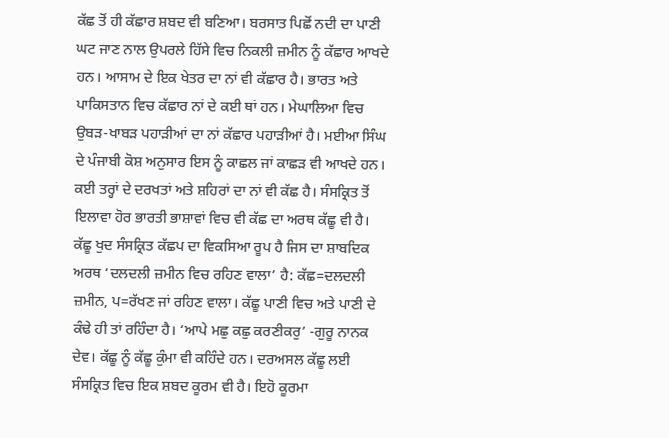ਕੱਛ ਤੋਂ ਹੀ ਕੱਛਾਰ ਸ਼ਬਦ ਵੀ ਬਣਿਆ। ਬਰਸਾਤ ਪਿਛੋਂ ਨਦੀ ਦਾ ਪਾਣੀ ਘਟ ਜਾਣ ਨਾਲ ਉਪਰਲੇ ਹਿੱਸੇ ਵਿਚ ਨਿਕਲੀ ਜ਼ਮੀਨ ਨੂੰ ਕੱਛਾਰ ਆਖਦੇ ਹਨ। ਆਸਾਮ ਦੇ ਇਕ ਖੇਤਰ ਦਾ ਨਾਂ ਵੀ ਕੱਛਾਰ ਹੈ। ਭਾਰਤ ਅਤੇ ਪਾਕਿਸਤਾਨ ਵਿਚ ਕੱਛਾਰ ਨਾਂ ਦੇ ਕਈ ਥਾਂ ਹਨ। ਮੇਘਾਲਿਆ ਵਿਚ ਉਬੜ-ਖਾਬੜ ਪਹਾੜੀਆਂ ਦਾ ਨਾਂ ਕੱਛਾਰ ਪਹਾੜੀਆਂ ਹੈ। ਮਈਆ ਸਿੰਘ ਦੇ ਪੰਜਾਬੀ ਕੋਸ਼ ਅਨੁਸਾਰ ਇਸ ਨੂੰ ਕਾਛਲ ਜਾਂ ਕਾਛੜ ਵੀ ਆਖਦੇ ਹਨ।
ਕਈ ਤਰ੍ਹਾਂ ਦੇ ਦਰਖਤਾਂ ਅਤੇ ਸ਼ਹਿਰਾਂ ਦਾ ਨਾਂ ਵੀ ਕੱਛ ਹੈ। ਸੰਸਕ੍ਰਿਤ ਤੋਂ ਇਲਾਵਾ ਹੋਰ ਭਾਰਤੀ ਭਾਸ਼ਾਵਾਂ ਵਿਚ ਵੀ ਕੱਛ ਦਾ ਅਰਥ ਕੱਛੂ ਵੀ ਹੈ। ਕੱਛੂ ਖੁਦ ਸੰਸਕ੍ਰਿਤ ਕੱਛਪ ਦਾ ਵਿਕਸਿਆ ਰੂਪ ਹੈ ਜਿਸ ਦਾ ਸ਼ਾਬਦਿਕ ਅਰਥ ‘ਦਲਦਲੀ ਜ਼ਮੀਨ ਵਿਚ ਰਹਿਣ ਵਾਲਾ’ ਹੈ: ਕੱਛ=ਦਲਦਲੀ ਜ਼ਮੀਨ, ਪ=ਰੱਖਣ ਜਾਂ ਰਹਿਣ ਵਾਲਾ। ਕੱਛੂ ਪਾਣੀ ਵਿਚ ਅਤੇ ਪਾਣੀ ਦੇ ਕੰਢੇ ਹੀ ਤਾਂ ਰਹਿੰਦਾ ਹੈ। ‘ਆਪੇ ਮਛੁ ਕਛੁ ਕਰਣੀਕਰੁ’ -ਗੁਰੂ ਨਾਨਕ ਦੇਵ। ਕੱਛੂ ਨੂੰ ਕੱਛੂ ਕੁੰਮਾ ਵੀ ਕਹਿੰਦੇ ਹਨ। ਦਰਅਸਲ ਕੱਛੂ ਲਈ ਸੰਸਕ੍ਰਿਤ ਵਿਚ ਇਕ ਸ਼ਬਦ ਕੂਰਮ ਵੀ ਹੈ। ਇਹੋ ਕੂਰਮਾ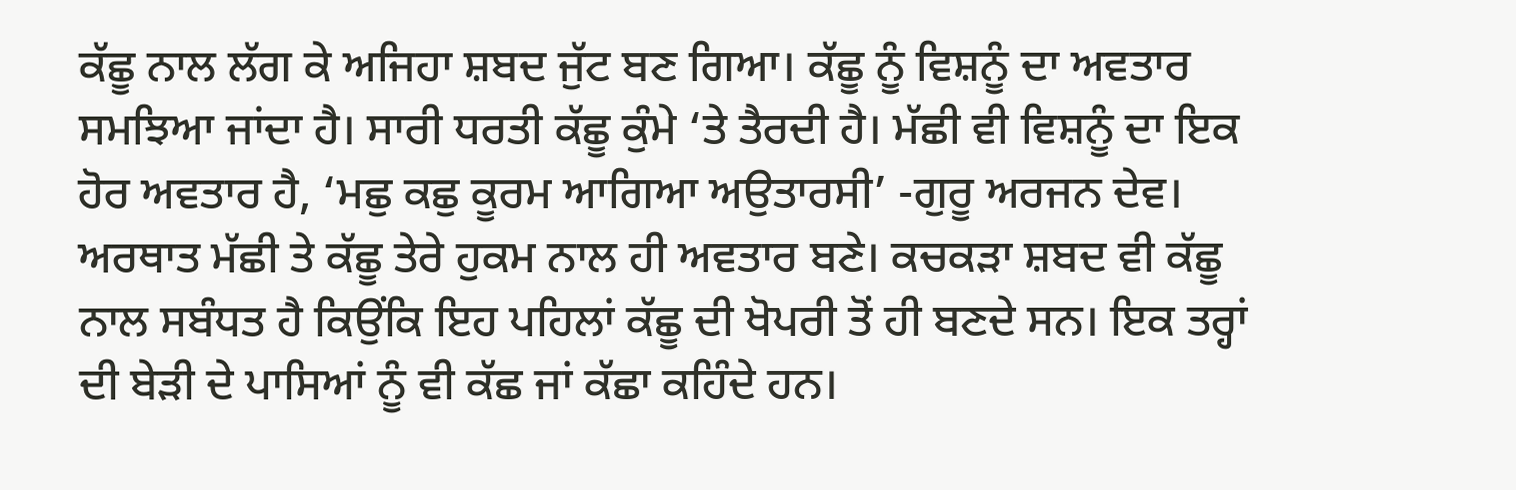ਕੱਛੂ ਨਾਲ ਲੱਗ ਕੇ ਅਜਿਹਾ ਸ਼ਬਦ ਜੁੱਟ ਬਣ ਗਿਆ। ਕੱਛੂ ਨੂੰ ਵਿਸ਼ਨੂੰ ਦਾ ਅਵਤਾਰ ਸਮਝਿਆ ਜਾਂਦਾ ਹੈ। ਸਾਰੀ ਧਰਤੀ ਕੱਛੂ ਕੁੰਮੇ ‘ਤੇ ਤੈਰਦੀ ਹੈ। ਮੱਛੀ ਵੀ ਵਿਸ਼ਨੂੰ ਦਾ ਇਕ ਹੋਰ ਅਵਤਾਰ ਹੈ, ‘ਮਛੁ ਕਛੁ ਕੂਰਮ ਆਗਿਆ ਅਉਤਾਰਸੀ’ -ਗੁਰੂ ਅਰਜਨ ਦੇਵ। ਅਰਥਾਤ ਮੱਛੀ ਤੇ ਕੱਛੂ ਤੇਰੇ ਹੁਕਮ ਨਾਲ ਹੀ ਅਵਤਾਰ ਬਣੇ। ਕਚਕੜਾ ਸ਼ਬਦ ਵੀ ਕੱਛੂ ਨਾਲ ਸਬੰਧਤ ਹੈ ਕਿਉਂਕਿ ਇਹ ਪਹਿਲਾਂ ਕੱਛੂ ਦੀ ਖੋਪਰੀ ਤੋਂ ਹੀ ਬਣਦੇ ਸਨ। ਇਕ ਤਰ੍ਹਾਂ ਦੀ ਬੇੜੀ ਦੇ ਪਾਸਿਆਂ ਨੂੰ ਵੀ ਕੱਛ ਜਾਂ ਕੱਛਾ ਕਹਿੰਦੇ ਹਨ।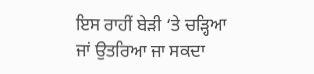ਇਸ ਰਾਹੀਂ ਬੇੜੀ ‘ਤੇ ਚੜ੍ਹਿਆ ਜਾਂ ਉਤਰਿਆ ਜਾ ਸਕਦਾ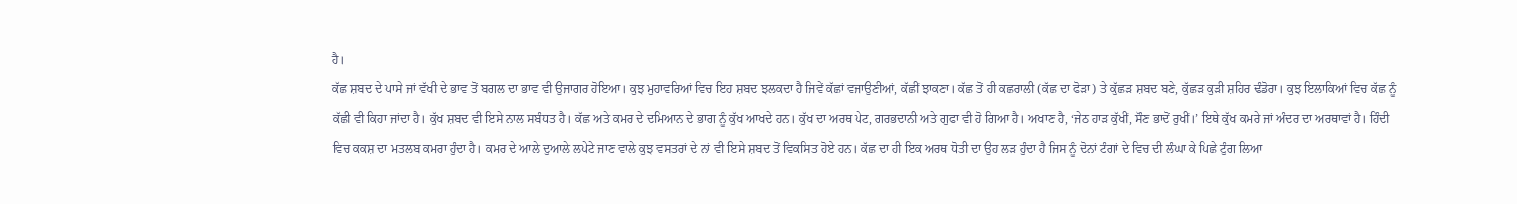ਹੈ।
ਕੱਛ ਸ਼ਬਦ ਦੇ ਪਾਸੇ ਜਾਂ ਵੱਖੀ ਦੇ ਭਾਵ ਤੋਂ ਬਗਲ ਦਾ ਭਾਵ ਵੀ ਉਜਾਗਰ ਹੋਇਆ। ਕੁਝ ਮੁਹਾਵਰਿਆਂ ਵਿਚ ਇਹ ਸ਼ਬਦ ਝਲਕਦਾ ਹੈ ਜਿਵੇਂ ਕੱਛਾਂ ਵਜਾਉਣੀਆਂ, ਕੱਛੀਂ ਝਾਕਣਾ। ਕੱਛ ਤੋਂ ਹੀ ਕਛਰਾਲੀ (ਕੱਛ ਦਾ ਫੋੜਾ) ਤੇ ਕੁੱਛੜ ਸ਼ਬਦ ਬਣੇ, ਕੁੱਛੜ ਕੁੜੀ ਸ਼ਹਿਰ ਢੰਡੋਰਾ। ਕੁਝ ਇਲਾਕਿਆਂ ਵਿਚ ਕੱਛ ਨੂੰ ਕੱਛੀ ਵੀ ਕਿਹਾ ਜਾਂਦਾ ਹੈ। ਕੁੱਖ ਸ਼ਬਦ ਵੀ ਇਸੇ ਨਾਲ ਸਬੰਧਤ ਹੈ। ਕੱਛ ਅਤੇ ਕਮਰ ਦੇ ਦਮਿਆਨ ਦੇ ਭਾਗ ਨੂੰ ਕੁੱਖ ਆਖਦੇ ਹਨ। ਕੁੱਖ ਦਾ ਅਰਥ ਪੇਟ, ਗਰਭਦਾਨੀ ਅਤੇ ਗੁਫਾ ਵੀ ਹੋ ਗਿਆ ਹੈ। ਅਖਾਣ ਹੈ, ‘ਜੇਠ ਹਾੜ ਕੁੱਖੀਂ, ਸੌਣ ਭਾਦੋਂ ਰੁਖੀਂ।’ ਇਥੇ ਕੁੱਖ ਕਮਰੇ ਜਾਂ ਅੰਦਰ ਦਾ ਅਰਥਾਵਾਂ ਹੈ। ਹਿੰਦੀ ਵਿਚ ਕਕਸ਼ ਦਾ ਮਤਲਬ ਕਮਰਾ ਹੁੰਦਾ ਹੈ। ਕਮਰ ਦੇ ਆਲੇ ਦੁਆਲੇ ਲਪੇਟੇ ਜਾਣ ਵਾਲੇ ਕੁਝ ਵਸਤਰਾਂ ਦੇ ਨਾਂ ਵੀ ਇਸੇ ਸ਼ਬਦ ਤੋਂ ਵਿਕਸਿਤ ਹੋਏ ਹਨ। ਕੱਛ ਦਾ ਹੀ ਇਕ ਅਰਥ ਧੋਤੀ ਦਾ ਉਹ ਲੜ ਹੁੰਦਾ ਹੈ ਜਿਸ ਨੂੰ ਦੋਨਾਂ ਟੰਗਾਂ ਦੇ ਵਿਚ ਦੀ ਲੰਘਾ ਕੇ ਪਿਛੇ ਟੁੰਗ ਲਿਆ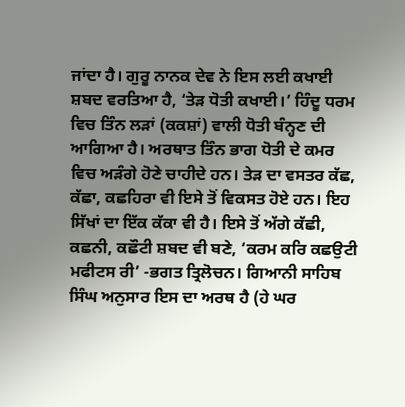ਜਾਂਦਾ ਹੈ। ਗੁਰੂ ਨਾਨਕ ਦੇਵ ਨੇ ਇਸ ਲਈ ਕਖਾਈ ਸ਼ਬਦ ਵਰਤਿਆ ਹੈ, ‘ਤੇੜ ਧੋਤੀ ਕਖਾਈ।’ ਹਿੰਦੂ ਧਰਮ ਵਿਚ ਤਿੰਨ ਲੜਾਂ (ਕਕਸ਼ਾਂ) ਵਾਲੀ ਧੋਤੀ ਬੰਨ੍ਹਣ ਦੀ ਆਗਿਆ ਹੈ। ਅਰਥਾਤ ਤਿੰਨ ਭਾਗ ਧੋਤੀ ਦੇ ਕਮਰ ਵਿਚ ਅੜੰਗੇ ਹੋਣੇ ਚਾਹੀਦੇ ਹਨ। ਤੇੜ ਦਾ ਵਸਤਰ ਕੱਛ, ਕੱਛਾ, ਕਛਹਿਰਾ ਵੀ ਇਸੇ ਤੋਂ ਵਿਕਸਤ ਹੋਏ ਹਨ। ਇਹ ਸਿੱਖਾਂ ਦਾ ਇੱਕ ਕੱਕਾ ਵੀ ਹੈ। ਇਸੇ ਤੋਂ ਅੱਗੇ ਕੱਛੀ, ਕਛਨੀ, ਕਛੌਟੀ ਸ਼ਬਦ ਵੀ ਬਣੇ, ‘ਕਰਮ ਕਰਿ ਕਛਉਟੀ ਮਫੀਟਸ ਰੀ’ -ਭਗਤ ਤ੍ਰਿਲੋਚਨ। ਗਿਆਨੀ ਸਾਹਿਬ ਸਿੰਘ ਅਨੁਸਾਰ ਇਸ ਦਾ ਅਰਥ ਹੈ (ਹੇ ਘਰ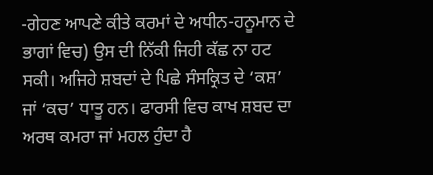-ਗੇਹਣ ਆਪਣੇ ਕੀਤੇ ਕਰਮਾਂ ਦੇ ਅਧੀਨ-ਹਨੂਮਾਨ ਦੇ ਭਾਗਾਂ ਵਿਚ) ਉਸ ਦੀ ਨਿੱਕੀ ਜਿਹੀ ਕੱਛ ਨਾ ਹਟ ਸਕੀ। ਅਜਿਹੇ ਸ਼ਬਦਾਂ ਦੇ ਪਿਛੇ ਸੰਸਕ੍ਰਿਤ ਦੇ ‘ਕਸ਼’ ਜਾਂ ‘ਕਚ’ ਧਾਤੂ ਹਨ। ਫਾਰਸੀ ਵਿਚ ਕਾਖ ਸ਼ਬਦ ਦਾ ਅਰਥ ਕਮਰਾ ਜਾਂ ਮਹਲ ਹੁੰਦਾ ਹੈ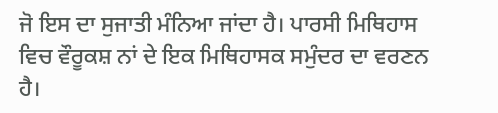ਜੋ ਇਸ ਦਾ ਸੁਜਾਤੀ ਮੰਨਿਆ ਜਾਂਦਾ ਹੈ। ਪਾਰਸੀ ਮਿਥਿਹਾਸ ਵਿਚ ਵੌਰੂਕਸ਼ ਨਾਂ ਦੇ ਇਕ ਮਿਥਿਹਾਸਕ ਸਮੁੰਦਰ ਦਾ ਵਰਣਨ ਹੈ।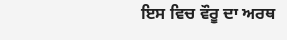ਇਸ ਵਿਚ ਵੌਰੂ ਦਾ ਅਰਥ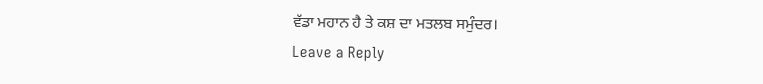ਵੱਡਾ ਮਹਾਨ ਹੈ ਤੇ ਕਸ਼ ਦਾ ਮਤਲਬ ਸਮੁੰਦਰ।
Leave a Reply